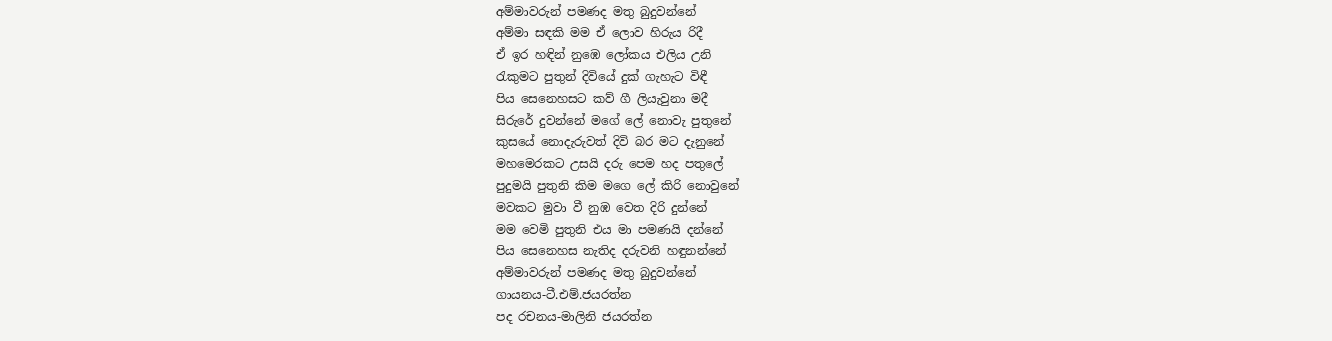අම්මාවරුන් පමණද මතු බුදුවන්නේ
අම්මා සඳකි මම ඒ ලොව හිරුය රිදී
ඒ ඉර හඳින් නුඹෙ ලෝකය එලිය උනි
රැකුමට පුතුන් දිවියේ දුක් ගැහැට විඳී
පිය සෙනෙහසට කව් ගී ලියැවුනා මදී
සිරුරේ දුවන්නේ මගේ ලේ නොවැ පුතුනේ
කුසයේ නොදැරුවත් දිවි බර මට දැනුනේ
මහමෙරකට උසයි දරු පෙම හද පතුලේ
පුදුමයි පුතුනි කිම මගෙ ලේ කිරි නොවුනේ
මවකට මුවා වී නුඹ වෙත දිරි දුන්නේ
මම වෙමි පුතුනි එය මා පමණයි දන්නේ
පිය සෙනෙහස නැතිද දරුවනි හඳුනන්නේ
අම්මාවරුන් පමණද මතු බුදුවන්නේ
ගායනය-ටී.එම්.ජයරත්න
පද රචනය-මාලිනි ජයරත්න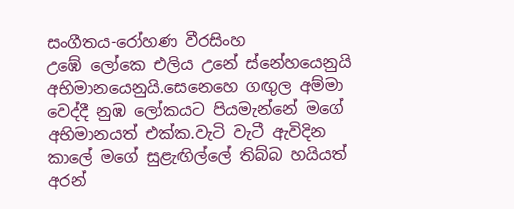සංගීතය-රෝහණ වීරසිංහ
උඹේ ලෝකෙ එලිය උනේ ස්නේහයෙනුයි අභිමානයෙනුයි.සෙනෙහෙ ගඟුල අම්මා වෙද්දී නුඹ ලෝකයට පියමැන්නේ මගේ අභිමානයත් එක්ක.වැටි වැටී ඇවිදින කාලේ මගේ සුළැඟිල්ලේ තිබ්බ හයියත් අරන්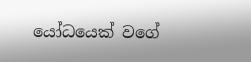යෝධයෙක් වගේ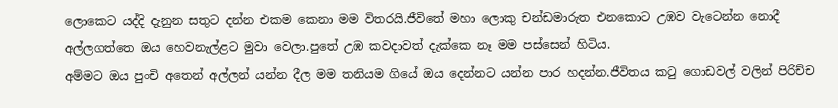ලොකෙට යද්දි දැනුන සතුට දන්න එකම කෙනා මම විතරයි.ජීවිතේ මහා ලොකු චන්ඩමාරුත එනකොට උඹව වැටෙන්න නොදී අල්ලගත්තෙ ඔය හෙවනැල්ළට මුවා වෙලා.පුතේ උඹ කවදාවත් දැක්කෙ නෑ මම පස්සෙන් හිටිය.
අම්මට ඔය පුංචි අතෙන් අල්ලන් යන්න දීල මම තනියම ගියේ ඔය දෙන්නට යන්න පාර හදන්න.ජීවිතය කටු ගොඩවල් වලින් පිරිච්ච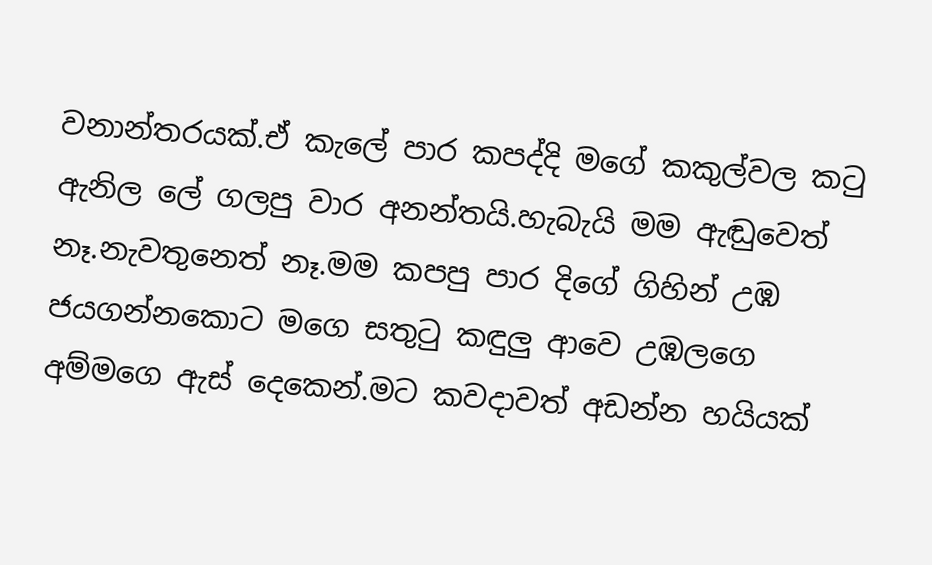වනාන්තරයක්.ඒ කැලේ පාර කපද්දි මගේ කකුල්වල කටු ඇනිල ලේ ගලපු වාර අනන්තයි.හැබැයි මම ඇඬුවෙත් නෑ.නැවතුනෙත් නෑ.මම කපපු පාර දිගේ ගිහින් උඹ ජයගන්නකොට මගෙ සතුටු කඳුලු ආවෙ උඹලගෙ අම්මගෙ ඇස් දෙකෙන්.මට කවදාවත් අඩන්න හයියක්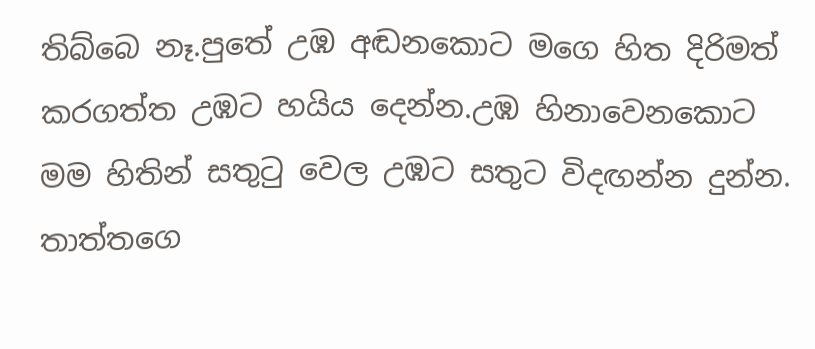තිබ්බෙ නෑ.පුතේ උඹ අඬනකොට මගෙ හිත දිරිමත් කරගත්ත උඹට හයිය දෙන්න.උඹ හිනාවෙනකොට මම හිතින් සතුටු වෙල උඹට සතුට විදඟන්න දුන්න. තාත්තගෙ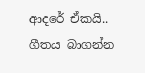ආදරේ ඒකයි..
ගීතය බාගන්න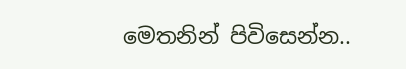මෙතනින් පිවිසෙන්න..